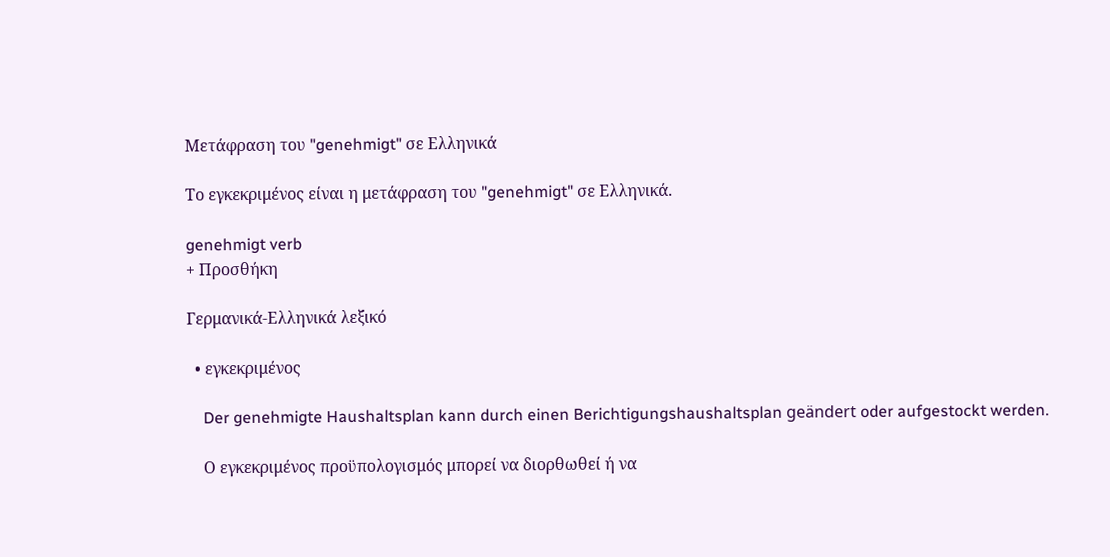Μετάφραση του "genehmigt" σε Ελληνικά

Το εγκεκριμένος είναι η μετάφραση του "genehmigt" σε Ελληνικά.

genehmigt verb
+ Προσθήκη

Γερμανικά-Ελληνικά λεξικό

  • εγκεκριμένος

    Der genehmigte Haushaltsplan kann durch einen Berichtigungshaushaltsplan geändert oder aufgestockt werden.

    Ο εγκεκριμένος προϋπολογισμός μπορεί να διορθωθεί ή να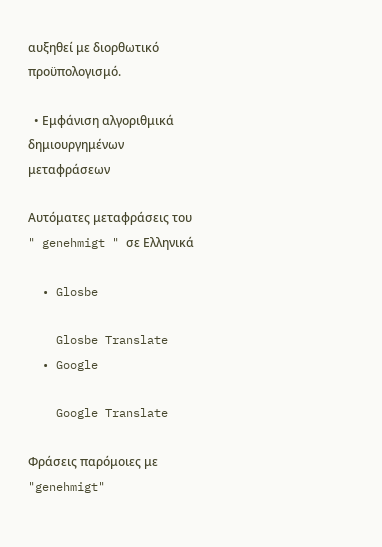αυξηθεί με διορθωτικό προϋπολογισμό.

  • Εμφάνιση αλγοριθμικά δημιουργημένων μεταφράσεων

Αυτόματες μεταφράσεις του " genehmigt " σε Ελληνικά

  • Glosbe

    Glosbe Translate
  • Google

    Google Translate

Φράσεις παρόμοιες με "genehmigt"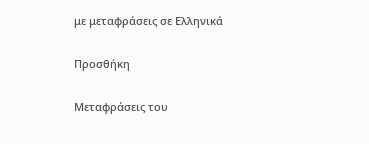με μεταφράσεις σε Ελληνικά

Προσθήκη

Μεταφράσεις του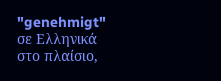"genehmigt" σε Ελληνικά στο πλαίσιο,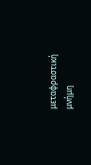μεταφραστική μνήμη